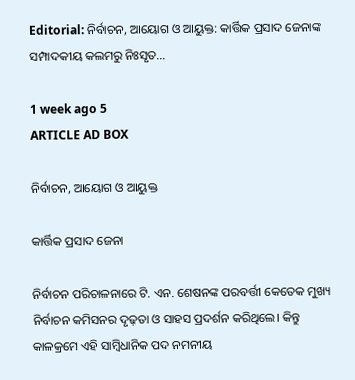Editorial: ନିର୍ବାଚନ, ଆୟୋଗ ଓ ଆୟୁକ୍ତ: କାର୍ତ୍ତିକ ପ୍ରସାଦ ଜେନାଙ୍କ ସମ୍ପାଦକୀୟ କଲମରୁ ନିଃସୃତ...

1 week ago 5
ARTICLE AD BOX

ନିର୍ବାଚନ, ଆୟୋଗ ଓ ଆୟୁକ୍ତ

କାର୍ତ୍ତିକ ପ୍ରସାଦ ଜେନା

ନିର୍ବାଚନ ପରିଚାଳନାରେ ଟି. ଏନ. ଶେଷନଙ୍କ ପରବର୍ତ୍ତୀ କେତେକ ମୁଖ୍ୟ ନିର୍ବାଚନ କମିସନର ଦୃଢ଼ତା ଓ ସାହସ ପ୍ରଦର୍ଶନ କରିଥିଲେ। କିନ୍ତୁ କାଳକ୍ରମେ ଏହି ସାମ୍ବିଧାନିକ ପଦ ନମନୀୟ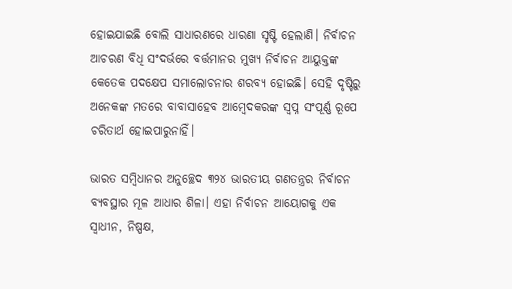ହୋଇଯାଇଛି ବୋଲି ସାଧାରଣରେ ଧାରଣା ସୃଷ୍ଟି ହେଲାଣି। ନିର୍ବାଚନ ଆଚରଣ ବିଧି ସଂଦର୍ଭରେ ବର୍ତ୍ତମାନର ମୁଖ୍ୟ ନିର୍ବାଚନ ଆୟୁକ୍ତଙ୍କ କେତେକ ପଦକ୍ଷେପ ସମାଲୋଚନାର ଶରବ୍ୟ ହୋଇଛି। ସେହି ଦୃଷ୍ଟିରୁ ଅନେକଙ୍କ ମତରେ ବାବାସାହେବ ଆମ୍ବେଦକରଙ୍କ ସ୍ବପ୍ନ ସଂପୂର୍ଣ୍ଣ ରୂପେ ଚରିତାର୍ଥ ହୋଇପାରୁନାହିଁ।

ଭାରତ ସମ୍ବିଧାନର ଅନୁଚ୍ଛେଦ ୩୨୪ ଭାରତୀୟ ଗଣତନ୍ତ୍ରର ନିର୍ବାଚନ ବ୍ୟବସ୍ଥାର ମୂଳ ଆଧାର ଶିଳା। ଏହା ନିର୍ବାଚନ ଆୟୋଗକୁ ଏକ ସ୍ୱାଧୀନ, ନିଷ୍ପକ୍ଷ,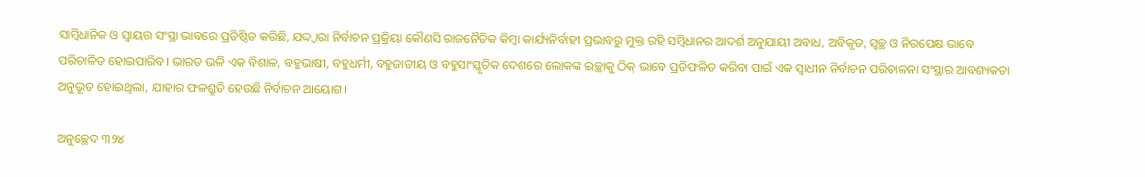ସାମ୍ବିଧାନିକ ଓ ସ୍ୱାୟତ୍ତ ସଂସ୍ଥା ଭାବରେ ପ୍ରତିଷ୍ଠିତ କରିଛି, ଯଦ୍ଦ୍ବାରା ନିର୍ବାଚନ ପ୍ରକ୍ରିୟା କୌଣସି ରାଜନୈତିକ କିମ୍ବା କାର୍ଯ୍ୟନିର୍ବାହୀ ପ୍ରଭାବରୁ ମୁକ୍ତ ରହି ସମ୍ବିଧାନର ଆଦର୍ଶ ଅନୁଯାୟୀ ଅବାଧ, ଅବିକୃତ, ସ୍ବଚ୍ଛ ଓ ନିରପେକ୍ଷ ଭାବେ ପରିଚାଳିତ ହୋଇପାରିବ। ଭାରତ ଭଳି ଏକ ବିଶାଳ, ବହୁଭାଷୀ, ବହୁଧର୍ମୀ, ବହୁଜାତୀୟ ଓ ବହୁସାଂସ୍କୃତିକ ଦେଶରେ ଲୋକଙ୍କ ଇଚ୍ଛାକୁ ଠିକ୍ ଭାବେ ପ୍ରତିଫଳିତ କରିବା ପାଇଁ ଏକ ସ୍ୱାଧୀନ ନିର୍ବାଚନ ପରିଚାଳନା ସଂସ୍ଥାର ଆବଶ୍ୟକତା ଅନୁଭୂତ ହୋଇଥିଲା, ଯାହାର ଫଳଶ୍ରୁତି ହେଉଛି ନିର୍ବାଚନ ଆୟୋଗ।

ଅନୁଚ୍ଛେଦ ୩୨୪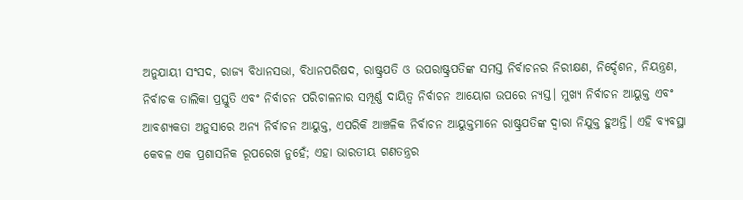ଅନୁଯାୟୀ ସଂସଦ, ରାଜ୍ୟ ବିଧାନସଭା, ବିଧାନପରିଷଦ, ରାଷ୍ଟ୍ରପତି ଓ ଉପରାଷ୍ଟ୍ରପତିଙ୍କ ସମସ୍ତ ନିର୍ବାଚନର ନିରୀକ୍ଷଣ, ନିର୍ଦ୍ଦେଶନ, ନିୟନ୍ତ୍ରଣ, ନିର୍ବାଚକ ତାଲିକା ପ୍ରସ୍ତୁତି ଏବଂ ନିର୍ବାଚନ ପରିଚାଳନାର ସମ୍ପୂର୍ଣ୍ଣ ଦାୟିତ୍ୱ ନିର୍ବାଚନ ଆୟୋଗ ଉପରେ ନ୍ୟସ୍ତ। ମୁଖ୍ୟ ନିର୍ବାଚନ ଆୟୁକ୍ତ ଏବଂ ଆବଶ୍ୟକତା ଅନୁସାରେ ଅନ୍ୟ ନିର୍ବାଚନ ଆୟୁକ୍ତ, ଏପରିକି ଆଞ୍ଚଳିକ ନିର୍ବାଚନ ଆୟୁକ୍ତମାନେ ରାଷ୍ଟ୍ରପତିଙ୍କ ଦ୍ବାରା ନିଯୁକ୍ତ ହୁଅନ୍ତି। ଏହି ବ୍ୟବସ୍ଥା କେବଳ ଏକ ପ୍ରଶାସନିକ ରୂପରେଖ ନୁହେଁ; ଏହା ଭାରତୀୟ ଗଣତନ୍ତ୍ରର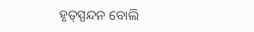ହୃତ୍‌ସ୍ପନ୍ଦନ ବୋଲି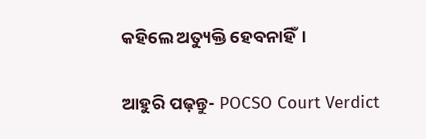କହିଲେ ଅତ୍ୟୁକ୍ତି ହେବନାହିଁ।

ଆହୁରି ପଢ଼ନ୍ତୁ- POCSO Court Verdict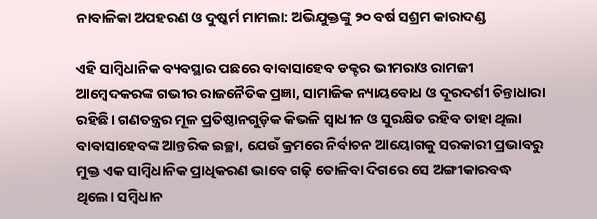ନାବାଳିକା ଅପହରଣ ଓ ଦୁଷ୍କର୍ମ ମାମଲା: ଅଭିଯୁକ୍ତଙ୍କୁ ୨୦ ବର୍ଷ ସଶ୍ରମ କାରାଦଣ୍ଡ

ଏହି ସାମ୍ବିଧାନିକ ବ୍ୟବସ୍ଥାର ପଛରେ ବାବାସାହେବ ଡକ୍ଟର ଭୀମରାଓ ରାମଜୀ ଆମ୍ବେଦକରଙ୍କ ଗଭୀର ରାଜନୈତିକ ପ୍ରଜ୍ଞା, ସାମାଜିକ ନ୍ୟାୟବୋଧ ଓ ଦୂରଦର୍ଶୀ ଚିନ୍ତାଧାରା ରହିଛି। ଗଣତନ୍ତ୍ରର ମୂଳ ପ୍ରତିଷ୍ଠାନଗୁଡ଼ିକ କିଭଳି ସ୍ୱାଧୀନ ଓ ସୁରକ୍ଷିତ ରହିବ ତାହା ଥିଲା ବାବାସାହେବଙ୍କ ଆନ୍ତରିକ ଇଚ୍ଛା, ଯେଉଁ କ୍ରମରେ ନିର୍ବାଚନ ଆୟୋଗକୁ ସରକାରୀ ପ୍ରଭାବରୁ ମୁକ୍ତ ଏକ ସାମ୍ବିଧାନିକ ପ୍ରାଧିକରଣ ଭାବେ ଗଢ଼ି ତୋଳିବା ଦିଗରେ ସେ ଅଙ୍ଗୀକାରବଦ୍ଧ ଥିଲେ। ସମ୍ବିଧାନ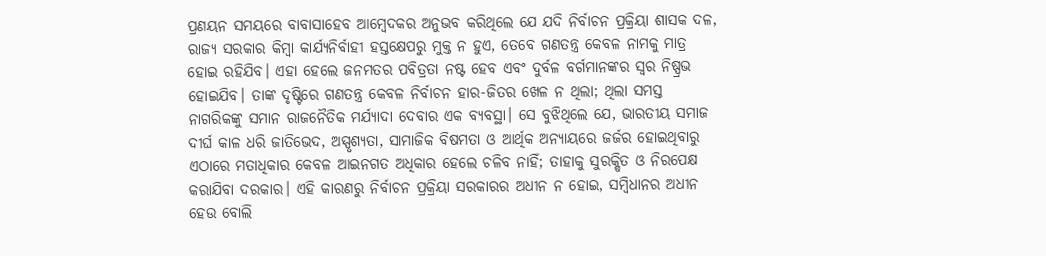ପ୍ରଣୟନ ସମୟରେ ବାବାସାହେବ ଆମ୍ବେଦକର ଅନୁଭବ କରିଥିଲେ ଯେ ଯଦି ନିର୍ବାଚନ ପ୍ରକ୍ରିୟା ଶାସକ ଦଳ, ରାଜ୍ୟ ସରକାର କିମ୍ବା କାର୍ଯ୍ୟନିର୍ବାହୀ ହସ୍ତକ୍ଷେପରୁ ମୁକ୍ତ ନ ହୁଏ, ତେବେ ଗଣତନ୍ତ୍ର କେବଳ ନାମକୁ ମାତ୍ର ହୋଇ ରହିଯିବ। ଏହା ହେଲେ ଜନମତର ପବିତ୍ରତା ନଷ୍ଟ ହେବ ଏବଂ ଦୁର୍ବଳ ବର୍ଗମାନଙ୍କର ସ୍ୱର ନିଷ୍ପ୍ରଭ ହୋଇଯିବ। ତାଙ୍କ ଦୃଷ୍ଟିରେ ଗଣତନ୍ତ୍ର କେବଳ ନିର୍ବାଚନ ହାର-ଜିତର ଖେଳ ନ ଥିଲା; ଥିଲା ସମସ୍ତ ନାଗରିକଙ୍କୁ ସମାନ ରାଜନୈତିକ ମର୍ଯ୍ୟାଦା ଦେବାର ଏକ ବ୍ୟବସ୍ଥା। ସେ ବୁଝିଥିଲେ ଯେ, ଭାରତୀୟ ସମାଜ ଦୀର୍ଘ କାଳ ଧରି ଜାତିଭେଦ, ଅସ୍ପୃଶ୍ୟତା, ସାମାଜିକ ବିଷମତା ଓ ଆର୍ଥିକ ଅନ୍ୟାୟରେ ଜର୍ଜର ହୋଇଥିବାରୁ ଏଠାରେ ମତାଧିକାର କେବଳ ଆଇନଗତ ଅଧିକାର ହେଲେ ଚଳିବ ନାହିଁ; ତାହାକୁ ସୁରକ୍ଷିତ ଓ ନିରପେକ୍ଷ କରାଯିବା ଦରକାର। ଏହି କାରଣରୁ ନିର୍ବାଚନ ପ୍ରକ୍ରିୟା ସରକାରର ଅଧୀନ ନ ହୋଇ, ସମ୍ବିଧାନର ଅଧୀନ ହେଉ ବୋଲି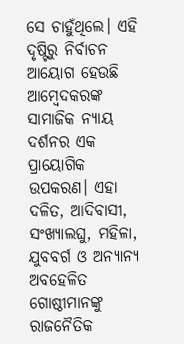ସେ ଚାହୁଁଥିଲେ। ଏହି ଦୃଷ୍ଟିରୁ ନିର୍ବାଚନ ଆୟୋଗ ହେଉଛି ଆମ୍ବେଦକରଙ୍କ ସାମାଜିକ ନ୍ୟାୟ ଦର୍ଶନର ଏକ ପ୍ରାୟୋଗିକ ଉପକରଣ। ଏହା ଦଳିତ, ଆଦିବାସୀ, ସଂଖ୍ୟାଲଘୁ, ମହିଳା, ଯୁବବର୍ଗ ଓ ଅନ୍ୟାନ୍ୟ ଅବହେଳିତ ଗୋଷ୍ଠୀମାନଙ୍କୁ ରାଜନୈତିକ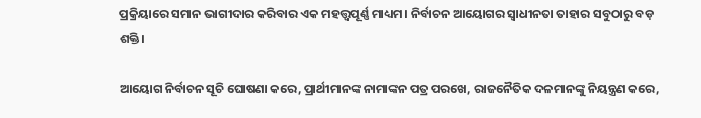ପ୍ରକ୍ରିୟାରେ ସମାନ ଭାଗୀଦାର କରିବାର ଏକ ମହତ୍ତ୍ୱପୂର୍ଣ୍ଣ ମାଧ୍ୟମ। ନିର୍ବାଚନ ଆୟୋଗର ସ୍ୱାଧୀନତା ତାହାର ସବୁଠାରୁ ବଡ଼ ଶକ୍ତି।

ଆୟୋଗ ନିର୍ବାଚନ ସୂଚି ଘୋଷଣା କରେ, ପ୍ରାର୍ଥୀମାନଙ୍କ ନାମାଙ୍କନ ପତ୍ର ପରଖେ, ରାଜନୈତିକ ଦଳମାନଙ୍କୁ ନିୟନ୍ତ୍ରଣ କରେ,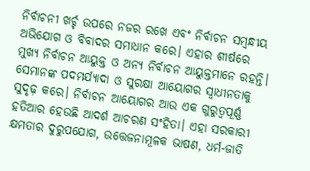ନିର୍ବାଚନୀ ଖର୍ଚ୍ଚ ଉପରେ ନଜର ରଖେ ଏବଂ ନିର୍ବାଚନ ସମ୍ବନ୍ଧୀୟ ଅଭିଯୋଗ ଓ ବିବାଦର ସମାଧାନ କରେ। ଏହାର ଶୀର୍ଷରେ ମୁଖ୍ୟ ନିର୍ବାଚନ ଆୟୁକ୍ତ ଓ ଅନ୍ୟ ନିର୍ବାଚନ ଆୟୁକ୍ତମାନେ ରହନ୍ତି। ସେମାନଙ୍କ ପଦମର୍ଯ୍ୟାଦା ଓ ସୁରକ୍ଷା ଆୟୋଗର ସ୍ୱାଧୀନତାକୁ ସୁଦୃଢ଼ କରେ। ନିର୍ବାଚନ ଆୟୋଗର ଆଉ ଏକ ଗୁରୁତ୍ୱପୂର୍ଣ୍ଣ ହତିଆର ହେଉଛି ଆଦର୍ଶ ଆଚରଣ ସଂହିତା। ଏହା ସରକାରୀ କ୍ଷମତାର ଦୁରୁପଯୋଗ, ଉତ୍ତେଜନାମୂଳକ ଭାଷଣ, ଧର୍ମ-ଜାତି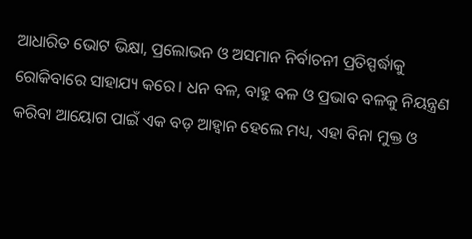ଆଧାରିତ ଭୋଟ ଭିକ୍ଷା, ପ୍ରଲୋଭନ ଓ ଅସମାନ ନିର୍ବାଚନୀ ପ୍ରତିସ୍ପର୍ଦ୍ଧାକୁ ରୋକିବାରେ ସାହାଯ୍ୟ କରେ। ଧନ ବଳ, ବାହୁ ବଳ ଓ ପ୍ରଭାବ ବଳକୁ ନିୟନ୍ତ୍ରଣ କରିବା ଆୟୋଗ ପାଇଁ ଏକ ବଡ଼ ଆହ୍ବାନ ହେଲେ ମଧ୍ୟ, ଏହା ବିନା ମୁକ୍ତ ଓ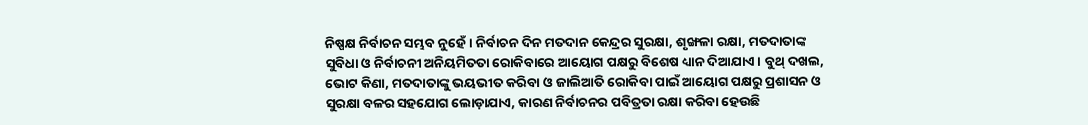ନିଷ୍ପକ୍ଷ ନିର୍ବାଚନ ସମ୍ଭବ ନୁହେଁ। ନିର୍ବାଚନ ଦିନ ମତଦାନ କେନ୍ଦ୍ରର ସୁରକ୍ଷା, ଶୃଙ୍ଖଳା ରକ୍ଷା, ମତଦାତାଙ୍କ ସୁବିଧା ଓ ନିର୍ବାଚନୀ ଅନିୟମିତତା ରୋକିବାରେ ଆୟୋଗ ପକ୍ଷରୁ ବିଶେଷ ଧ୍ୟାନ ଦିଆଯାଏ। ବୁଥ୍‌ ଦଖଲ, ଭୋଟ କିଣା, ମତଦାତାଙ୍କୁ ଭୟଭୀତ କରିବା ଓ ଜାଲିଆତି ରୋକିବା ପାଇଁ ଆୟୋଗ ପକ୍ଷରୁ ପ୍ରଶାସନ ଓ ସୁରକ୍ଷା ବଳର ସହଯୋଗ ଲୋଡ଼ାଯାଏ, କାରଣ ନିର୍ବାଚନର ପବିତ୍ରତା ରକ୍ଷା କରିବା ହେଉଛି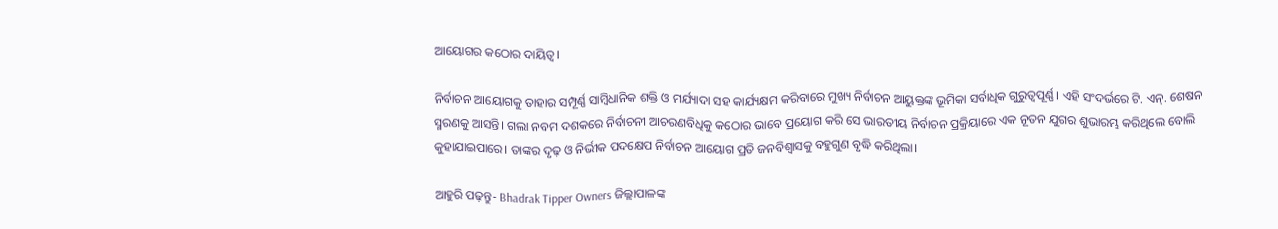ଆୟୋଗର କଠୋର ଦାୟିତ୍ୱ।

ନିର୍ବାଚନ ଆୟୋଗକୁ ତାହାର ସମ୍ପୂର୍ଣ୍ଣ ସାମ୍ବିଧାନିକ ଶକ୍ତି ଓ ମର୍ଯ୍ୟାଦା ସହ କାର୍ଯ୍ୟକ୍ଷମ କରିବାରେ ମୁଖ୍ୟ ନିର୍ବାଚନ ଆୟୁକ୍ତଙ୍କ ଭୂମିକା ସର୍ବାଧିକ ଗୁରୁତ୍ବପୂର୍ଣ୍ଣ। ଏହି ସଂଦର୍ଭରେ ଟି. ଏନ୍. ଶେଷନ ସ୍ମରଣକୁ ଆସନ୍ତି। ଗଲା ନବମ ଦଶକରେ ନିର୍ବାଚନୀ ଆଚରଣବିଧିକୁ କଠୋର ଭାବେ ପ୍ରୟୋଗ କରି ସେ ଭାରତୀୟ ନିର୍ବାଚନ ପ୍ରକ୍ରିୟାରେ ଏକ ନୂତନ ଯୁଗର ଶୁଭାରମ୍ଭ କରିଥିଲେ ବୋଲି କୁହାଯାଇପାରେ। ତାଙ୍କର ଦୃଢ଼ ଓ ନିର୍ଭୀକ ପଦକ୍ଷେପ ନିର୍ବାଚନ ଆୟୋଗ ପ୍ରତି ଜନବିଶ୍ୱାସକୁ ବହୁଗୁଣ ବୃଦ୍ଧି କରିଥିଲା।

ଆହୁରି ପଢ଼ନ୍ତୁ- Bhadrak Tipper Owners ଜିଲ୍ଲାପାଳଙ୍କ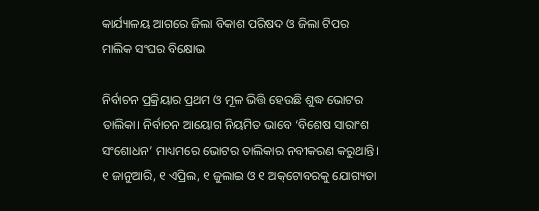କାର୍ଯ୍ୟାଳୟ ଆଗରେ ଜିଲା ବିକାଶ ପରିଷଦ ଓ ଜିଲା ଟିପର ମାଲିକ ସଂଘର ବିକ୍ଷୋଭ

ନିର୍ବାଚନ ପ୍ରକ୍ରିୟାର ପ୍ରଥମ ଓ ମୂଳ ଭିତ୍ତି ହେଉଛି ଶୁଦ୍ଧ ଭୋଟର ତାଲିକା। ନିର୍ବାଚନ ଆୟୋଗ ନିୟମିତ ଭାବେ ‘ବିଶେଷ ସାରାଂଶ ସଂଶୋଧନ’ ମାଧ୍ୟମରେ ଭୋଟର ତାଲିକାର ନବୀକରଣ କରୁଥାନ୍ତି। ୧ ଜାନୁଆରି, ୧ ଏପ୍ରିଲ, ୧ ଜୁଲାଇ ଓ ୧ ଅକ୍‌ଟୋବରକୁ ଯୋଗ୍ୟତା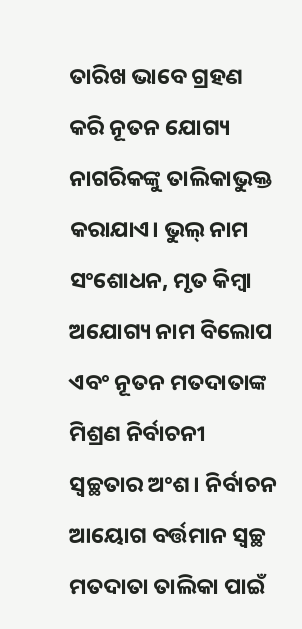ତାରିଖ ଭାବେ ଗ୍ରହଣ କରି ନୂତନ ଯୋଗ୍ୟ ନାଗରିକଙ୍କୁ ତାଲିକାଭୁକ୍ତ କରାଯାଏ। ଭୁଲ୍‌ ନାମ ସଂଶୋଧନ, ମୃତ କିମ୍ବା ଅଯୋଗ୍ୟ ନାମ ବିଲୋପ ଏବଂ ନୂତନ ମତଦାତାଙ୍କ ମିଶ୍ରଣ ନିର୍ବାଚନୀ ସ୍ୱଚ୍ଛତାର ଅଂଶ। ନିର୍ବାଚନ ଆୟୋଗ ବର୍ତ୍ତମାନ ସ୍ୱଚ୍ଛ ମତଦାତା ତାଲିକା ପାଇଁ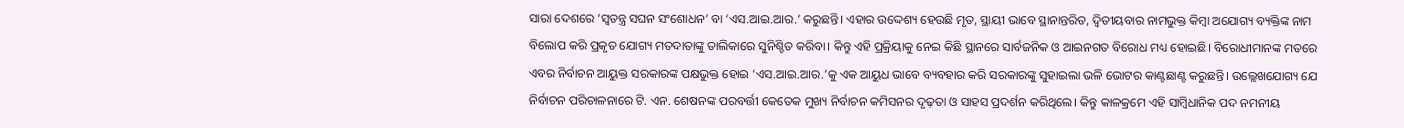ସାରା ଦେଶରେ ‘ସ୍ୱତନ୍ତ୍ର ସଘନ ସଂଶୋଧନ’ ବା ‘ଏସ.ଆଇ.ଆର.’ କରୁଛନ୍ତି। ଏହାର ଉଦ୍ଦେଶ୍ୟ ହେଉଛି ମୃତ, ସ୍ଥାୟୀ ଭାବେ ସ୍ଥାନାନ୍ତରିତ, ଦ୍ୱିତୀୟବାର ନାମଭୁକ୍ତ କିମ୍ବା ଅଯୋଗ୍ୟ ବ୍ୟକ୍ତିଙ୍କ ନାମ ବିଲୋପ କରି ପ୍ରକୃତ ଯୋଗ୍ୟ ମତଦାତାଙ୍କୁ ତାଲିକାରେ ସୁନିଶ୍ଚିତ କରିବା। କିନ୍ତୁ ଏହି ପ୍ରକ୍ରିୟାକୁ ନେଇ କିଛି ସ୍ଥାନରେ ସାର୍ବଜନିକ ଓ ଆଇନଗତ ବିରୋଧ ମଧ୍ୟ ହୋଇଛି। ବିରୋଧୀମାନଙ୍କ ମତରେ ଏବର ନିର୍ବାଚନ ଆୟୁକ୍ତ ସରକାରଙ୍କ ପକ୍ଷଭୁକ୍ତ ହୋଇ ‘ଏସ.ଆଇ.ଆର.’କୁ ଏକ ଆୟୁଧ ଭାବେ ବ୍ୟବହାର କରି ସରକାରଙ୍କୁ ସୁହାଇଲା ଭଳି ଭୋଟର କାଣ୍ଟଛାଣ୍ଟ କରୁଛନ୍ତି। ଉଲ୍ଲେଖଯୋଗ୍ୟ ଯେ ନିର୍ବାଚନ ପରିଚାଳନାରେ ଟି. ଏନ. ଶେଷନଙ୍କ ପରବର୍ତ୍ତୀ କେତେକ ମୁଖ୍ୟ ନିର୍ବାଚନ କମିସନର ଦୃଢ଼ତା ଓ ସାହସ ପ୍ରଦର୍ଶନ କରିଥିଲେ। କିନ୍ତୁ କାଳକ୍ରମେ ଏହି ସାମ୍ବିଧାନିକ ପଦ ନମନୀୟ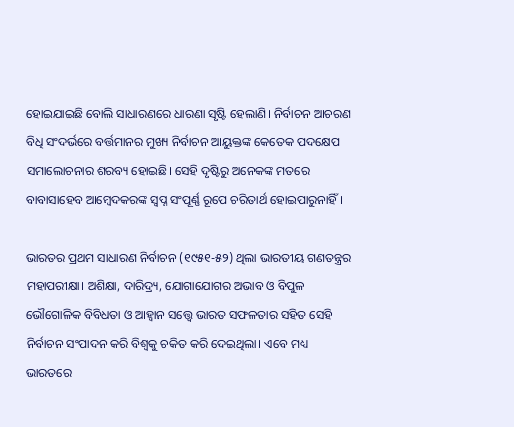ହୋଇଯାଇଛି ବୋଲି ସାଧାରଣରେ ଧାରଣା ସୃଷ୍ଟି ହେଲାଣି। ନିର୍ବାଚନ ଆଚରଣ ବିଧି ସଂଦର୍ଭରେ ବର୍ତ୍ତମାନର ମୁଖ୍ୟ ନିର୍ବାଚନ ଆୟୁକ୍ତଙ୍କ କେତେକ ପଦକ୍ଷେପ ସମାଲୋଚନାର ଶରବ୍ୟ ହୋଇଛି। ସେହି ଦୃଷ୍ଟିରୁ ଅନେକଙ୍କ ମତରେ ବାବାସାହେବ ଆମ୍ବେଦକରଙ୍କ ସ୍ବପ୍ନ ସଂପୂର୍ଣ୍ଣ ରୂପେ ଚରିତାର୍ଥ ହୋଇପାରୁନାହିଁ।

ଭାରତର ପ୍ରଥମ ସାଧାରଣ ନିର୍ବାଚନ (୧୯୫୧-୫୨) ଥିଲା ଭାରତୀୟ ଗଣତନ୍ତ୍ରର ମହାପରୀକ୍ଷା। ଅଶିକ୍ଷା, ଦାରିଦ୍ର୍ୟ, ଯୋଗାଯୋଗର ଅଭାବ ଓ ବିପୁଳ ଭୌଗୋଳିକ ବିବିଧତା ଓ ଆହ୍ବାନ ସତ୍ତ୍ୱେ ଭାରତ ସଫଳତାର ସହିତ ସେହି ନିର୍ବାଚନ ସଂପାଦନ କରି ବିଶ୍ୱକୁ ଚକିତ କରି ଦେଇଥିଲା। ଏବେ ମଧ୍ୟ ଭାରତରେ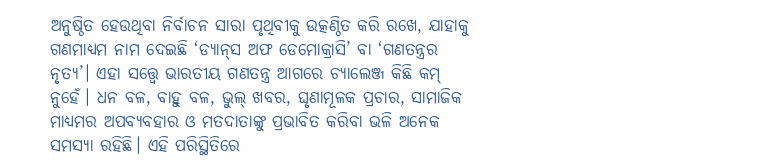ଅନୁଷ୍ଠିତ ହେଉଥିବା ନିର୍ବାଚନ ସାରା ପୃଥିବୀକୁ ଉତ୍କଣ୍ଠିତ କରି ରଖେ, ଯାହାକୁ ଗଣମାଧ୍ୟମ ନାମ ଦେଇଛି ‘ଡ୍ୟାନ୍‌ସ ଅଫ ଡେମୋକ୍ରାସି’ ବା ‘ଗଣତନ୍ତ୍ରର ନୃତ୍ୟ’। ଏହା ସତ୍ତ୍ବେ ଭାରତୀୟ ଗଣତନ୍ତ୍ର ଆଗରେ ଚ୍ୟାଲେଞ୍ଜ କିଛି କମ୍ ନୁହେଁ। ଧନ ବଳ, ବାହୁ ବଳ, ଭୁଲ୍‌ ଖବର, ଘୃଣାମୂଳକ ପ୍ରଚାର, ସାମାଜିକ ମାଧ୍ୟମର ଅପବ୍ୟବହାର ଓ ମତଦାତାଙ୍କୁ ପ୍ରଭାବିତ କରିବା ଭଳି ଅନେକ ସମସ୍ୟା ରହିଛି। ଏହି ପରିସ୍ଥିତିରେ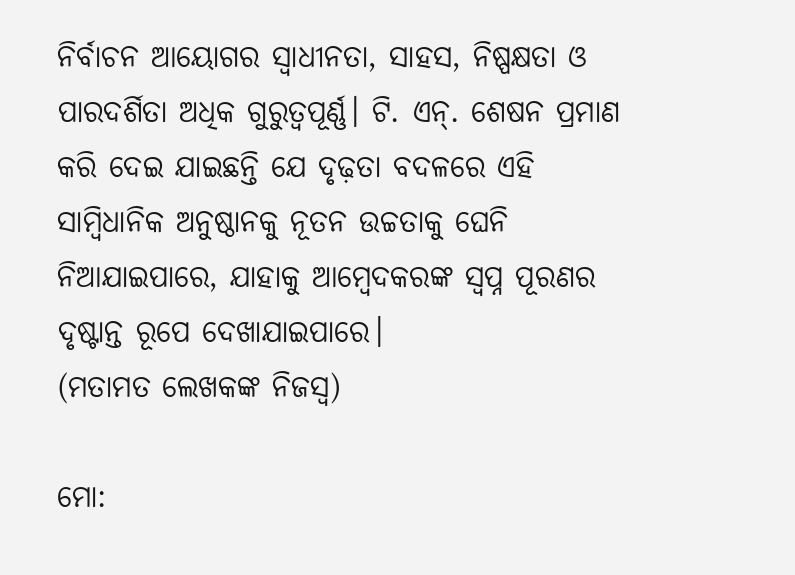ନିର୍ବାଚନ ଆୟୋଗର ସ୍ୱାଧୀନତା, ସାହସ, ନିଷ୍ପକ୍ଷତା ଓ ପାରଦର୍ଶିତା ଅଧିକ ଗୁରୁତ୍ୱପୂର୍ଣ୍ଣ। ଟି. ଏନ୍. ଶେଷନ ପ୍ରମାଣ କରି ଦେଇ ଯାଇଛନ୍ତି ଯେ ଦୃଢ଼ତା ବଦଳରେ ଏହି ସାମ୍ବିଧାନିକ ଅନୁଷ୍ଠାନକୁ ନୂତନ ଉଚ୍ଚତାକୁ ଘେନି ନିଆଯାଇପାରେ, ଯାହାକୁ ଆମ୍ବେଦକରଙ୍କ ସ୍ବପ୍ନ ପୂରଣର ଦୃଷ୍ଟାନ୍ତ ରୂପେ ଦେଖାଯାଇପାରେ।
(ମତାମତ ଲେଖକଙ୍କ ନିଜସ୍ବ)

ମୋ: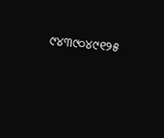୯୪୩୯୦୪୯୧୨୫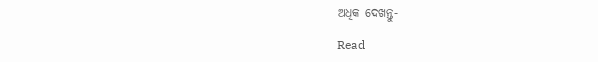ଅଧିକ ଦେଖନ୍ତୁ-

Read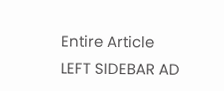Entire Article
LEFT SIDEBAR AD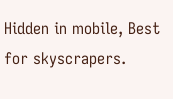Hidden in mobile, Best for skyscrapers.